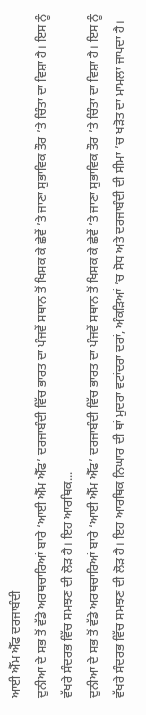ਆਈ ਐੱਮ ਐੱਫ ਦਰਜਾਬੰਦੀ
ਦੁਨੀਆ ਦੇ ਸਭ ਤੋਂ ਵੱਡੇ ਅਰਥਚਾਰਿਆਂ ਬਾਰੇ ‘ਆਈ ਐੱਮ ਐੱਫ’ ਦਰਜਾਬੰਦੀ ਵਿੱਚ ਭਾਰਤ ਦਾ ਪੰਜਵੇਂ ਸਥਾਨ ਤੋਂ ਖਿਸਕ ਕੇ ਛੇਵੇਂ ’ਤੇ ਜਾਣਾ ਸੁਭਾਵਿਕ ਤੌਰ ’ਤੇ ਚਿੰਤਾ ਦਾ ਵਿਸ਼ਾ ਹੈ। ਇਸ ਨੂੰ ਵੱਖਰੇ ਸੰਦਰਭ ਵਿੱਚ ਸਮਝਣ ਦੀ ਲੋੜ ਹੈ। ਇਹ ਆਰਥਿਕ...
ਦੁਨੀਆ ਦੇ ਸਭ ਤੋਂ ਵੱਡੇ ਅਰਥਚਾਰਿਆਂ ਬਾਰੇ ‘ਆਈ ਐੱਮ ਐੱਫ’ ਦਰਜਾਬੰਦੀ ਵਿੱਚ ਭਾਰਤ ਦਾ ਪੰਜਵੇਂ ਸਥਾਨ ਤੋਂ ਖਿਸਕ ਕੇ ਛੇਵੇਂ ’ਤੇ ਜਾਣਾ ਸੁਭਾਵਿਕ ਤੌਰ ’ਤੇ ਚਿੰਤਾ ਦਾ ਵਿਸ਼ਾ ਹੈ। ਇਸ ਨੂੰ ਵੱਖਰੇ ਸੰਦਰਭ ਵਿੱਚ ਸਮਝਣ ਦੀ ਲੋੜ ਹੈ। ਇਹ ਆਰਥਿਕ ਨਿਘਾਰ ਦੀ ਥਾਂ ਮੁਦਰਾ ਵਟਾਂਦਰਾ ਦਰਾਂ, ਅੰਕੜਿਆਂ ’ਚ ਸੋਧ ਅਤੇ ਦਰਜਾਬੰਦੀ ਦੀ ਸੀਮਾ ’ਚ ਖੜੋਤ ਦਾ ਮਾਮਲਾ ਜਾਪਦਾ ਹੈ।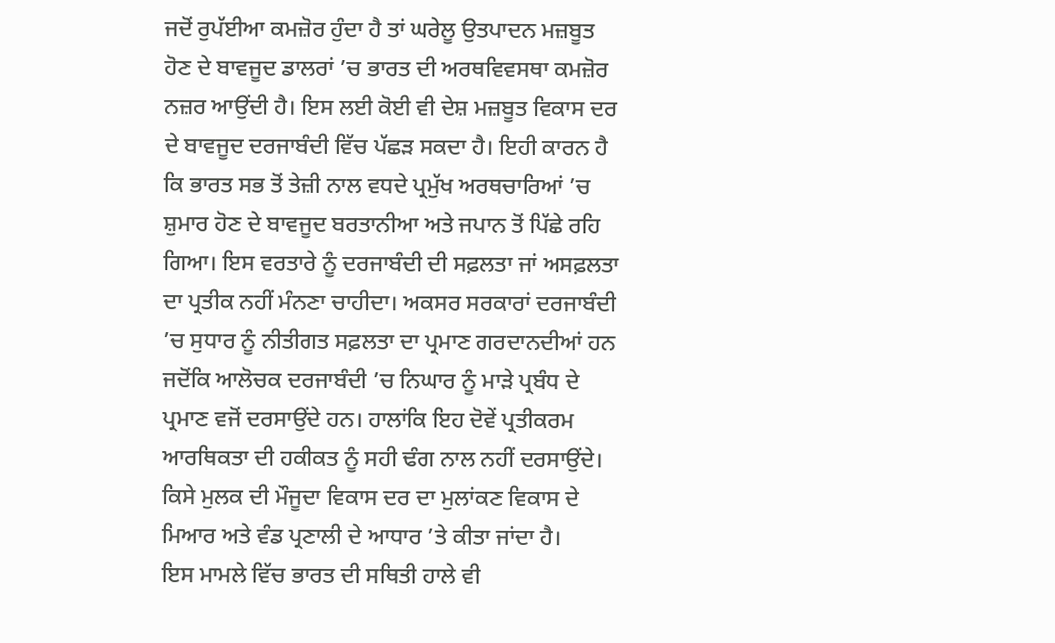ਜਦੋਂ ਰੁਪੱਈਆ ਕਮਜ਼ੋਰ ਹੁੰਦਾ ਹੈ ਤਾਂ ਘਰੇਲੂ ਉਤਪਾਦਨ ਮਜ਼ਬੂਤ ਹੋਣ ਦੇ ਬਾਵਜੂਦ ਡਾਲਰਾਂ ’ਚ ਭਾਰਤ ਦੀ ਅਰਥਵਿਵਸਥਾ ਕਮਜ਼ੋਰ ਨਜ਼ਰ ਆਉਂਦੀ ਹੈ। ਇਸ ਲਈ ਕੋਈ ਵੀ ਦੇਸ਼ ਮਜ਼ਬੂਤ ਵਿਕਾਸ ਦਰ ਦੇ ਬਾਵਜੂਦ ਦਰਜਾਬੰਦੀ ਵਿੱਚ ਪੱਛੜ ਸਕਦਾ ਹੈ। ਇਹੀ ਕਾਰਨ ਹੈ ਕਿ ਭਾਰਤ ਸਭ ਤੋਂ ਤੇਜ਼ੀ ਨਾਲ ਵਧਦੇ ਪ੍ਰਮੁੱਖ ਅਰਥਚਾਰਿਆਂ ’ਚ ਸ਼ੁਮਾਰ ਹੋਣ ਦੇ ਬਾਵਜੂਦ ਬਰਤਾਨੀਆ ਅਤੇ ਜਪਾਨ ਤੋਂ ਪਿੱਛੇ ਰਹਿ ਗਿਆ। ਇਸ ਵਰਤਾਰੇ ਨੂੰ ਦਰਜਾਬੰਦੀ ਦੀ ਸਫ਼ਲਤਾ ਜਾਂ ਅਸਫ਼ਲਤਾ ਦਾ ਪ੍ਰਤੀਕ ਨਹੀਂ ਮੰਨਣਾ ਚਾਹੀਦਾ। ਅਕਸਰ ਸਰਕਾਰਾਂ ਦਰਜਾਬੰਦੀ ’ਚ ਸੁਧਾਰ ਨੂੰ ਨੀਤੀਗਤ ਸਫ਼ਲਤਾ ਦਾ ਪ੍ਰਮਾਣ ਗਰਦਾਨਦੀਆਂ ਹਨ ਜਦੋਂਕਿ ਆਲੋਚਕ ਦਰਜਾਬੰਦੀ ’ਚ ਨਿਘਾਰ ਨੂੰ ਮਾੜੇ ਪ੍ਰਬੰਧ ਦੇ ਪ੍ਰਮਾਣ ਵਜੋਂ ਦਰਸਾਉਂਦੇ ਹਨ। ਹਾਲਾਂਕਿ ਇਹ ਦੋਵੇਂ ਪ੍ਰਤੀਕਰਮ ਆਰਥਿਕਤਾ ਦੀ ਹਕੀਕਤ ਨੂੰ ਸਹੀ ਢੰਗ ਨਾਲ ਨਹੀਂ ਦਰਸਾਉਂਦੇ। ਕਿਸੇ ਮੁਲਕ ਦੀ ਮੌਜੂਦਾ ਵਿਕਾਸ ਦਰ ਦਾ ਮੁਲਾਂਕਣ ਵਿਕਾਸ ਦੇ ਮਿਆਰ ਅਤੇ ਵੰਡ ਪ੍ਰਣਾਲੀ ਦੇ ਆਧਾਰ ’ਤੇ ਕੀਤਾ ਜਾਂਦਾ ਹੈ।
ਇਸ ਮਾਮਲੇ ਵਿੱਚ ਭਾਰਤ ਦੀ ਸਥਿਤੀ ਹਾਲੇ ਵੀ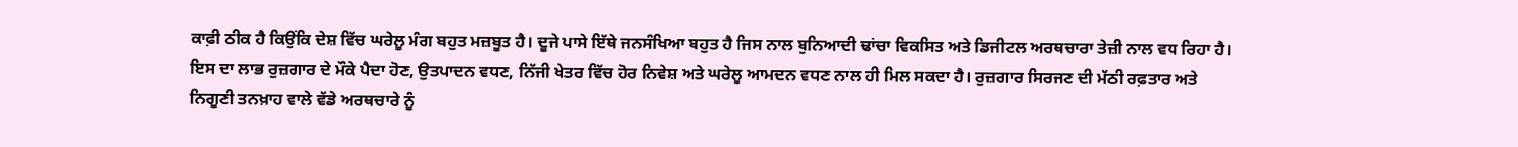ਕਾਫ਼ੀ ਠੀਕ ਹੈ ਕਿਉਂਕਿ ਦੇਸ਼ ਵਿੱਚ ਘਰੇਲੂ ਮੰਗ ਬਹੁਤ ਮਜ਼ਬੂਤ ਹੈ। ਦੂਜੇ ਪਾਸੇ ਇੱਥੇ ਜਨਸੰਖਿਆ ਬਹੁਤ ਹੈ ਜਿਸ ਨਾਲ ਬੁਨਿਆਦੀ ਢਾਂਚਾ ਵਿਕਸਿਤ ਅਤੇ ਡਿਜੀਟਲ ਅਰਥਚਾਰਾ ਤੇਜ਼ੀ ਨਾਲ ਵਧ ਰਿਹਾ ਹੈ। ਇਸ ਦਾ ਲਾਭ ਰੁਜ਼ਗਾਰ ਦੇ ਮੌਕੇ ਪੈਦਾ ਹੋਣ, ਉਤਪਾਦਨ ਵਧਣ, ਨਿੱਜੀ ਖੇਤਰ ਵਿੱਚ ਹੋਰ ਨਿਵੇਸ਼ ਅਤੇ ਘਰੇਲੂ ਆਮਦਨ ਵਧਣ ਨਾਲ ਹੀ ਮਿਲ ਸਕਦਾ ਹੈ। ਰੁਜ਼ਗਾਰ ਸਿਰਜਣ ਦੀ ਮੱਠੀ ਰਫ਼ਤਾਰ ਅਤੇ ਨਿਗੂਣੀ ਤਨਖ਼ਾਹ ਵਾਲੇ ਵੱਡੇ ਅਰਥਚਾਰੇ ਨੂੰ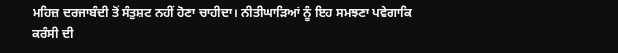ਮਹਿਜ਼ ਦਰਜਾਬੰਦੀ ਤੋਂ ਸੰਤੁਸ਼ਟ ਨਹੀਂ ਹੋਣਾ ਚਾਹੀਦਾ। ਨੀਤੀਘਾੜਿਆਂ ਨੂੰ ਇਹ ਸਮਝਣਾ ਪਵੇਗਾਕਿ ਕਰੰਸੀ ਦੀ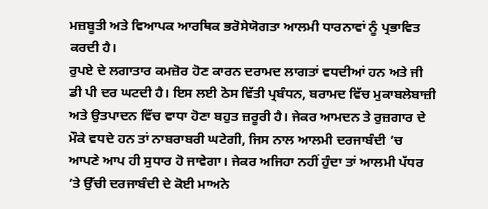ਮਜ਼ਬੂਤੀ ਅਤੇ ਵਿਆਪਕ ਆਰਥਿਕ ਭਰੋਸੇਯੋਗਤਾ ਆਲਮੀ ਧਾਰਨਾਵਾਂ ਨੂੰ ਪ੍ਰਭਾਵਿਤ ਕਰਦੀ ਹੈ।
ਰੁਪਏ ਦੇ ਲਗਾਤਾਰ ਕਮਜ਼ੋਰ ਹੋਣ ਕਾਰਨ ਦਰਾਮਦ ਲਾਗਤਾਂ ਵਧਦੀਆਂ ਹਨ ਅਤੇ ਜੀ ਡੀ ਪੀ ਦਰ ਘਟਦੀ ਹੈ। ਇਸ ਲਈ ਠੋਸ ਵਿੱਤੀ ਪ੍ਰਬੰਧਨ, ਬਰਾਮਦ ਵਿੱਚ ਮੁਕਾਬਲੇਬਾਜ਼ੀ ਅਤੇ ਉਤਪਾਦਨ ਵਿੱਚ ਵਾਧਾ ਹੋਣਾ ਬਹੁਤ ਜ਼ਰੂਰੀ ਹੈ। ਜੇਕਰ ਆਮਦਨ ਤੇ ਰੁਜ਼ਗਾਰ ਦੇ ਮੌਕੇ ਵਧਦੇ ਹਨ ਤਾਂ ਨਾਬਰਾਬਰੀ ਘਟੇਗੀ, ਜਿਸ ਨਾਲ ਆਲਮੀ ਦਰਜਾਬੰਦੀ ’ਚ ਆਪਣੇ ਆਪ ਹੀ ਸੁਧਾਰ ਹੋ ਜਾਵੇਗਾ। ਜੇਕਰ ਅਜਿਹਾ ਨਹੀਂ ਹੁੰਦਾ ਤਾਂ ਆਲਮੀ ਪੱਧਰ ’ਤੇ ਉੱਚੀ ਦਰਜਾਬੰਦੀ ਦੇ ਕੋਈ ਮਾਅਨੇ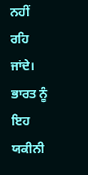ਨਹੀਂ ਰਹਿ ਜਾਂਦੇ। ਭਾਰਤ ਨੂੰ ਇਹ ਯਕੀਨੀ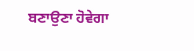ਬਣਾਉਣਾ ਹੋਵੇਗਾ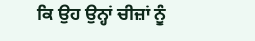ਕਿ ਉਹ ਉਨ੍ਹਾਂ ਚੀਜ਼ਾਂ ਨੂੰ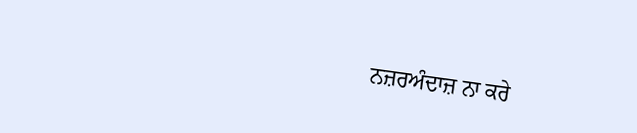ਨਜ਼ਰਅੰਦਾਜ਼ ਨਾ ਕਰੇ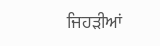ਜਿਹੜੀਆਂ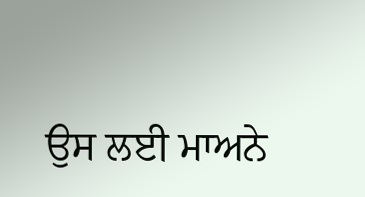ਉਸ ਲਈ ਮਾਅਨੇ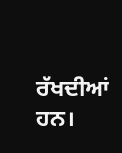ਰੱਖਦੀਆਂ ਹਨ।